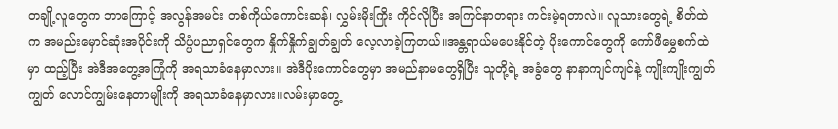တချို့လူတွေက ဘာကြောင့် အလွန်အမင်း တစ်ကိုယ်ကောင်းဆန်၊ လွှမ်းမိုးကြိုး ကိုင်လိုပြီး အကြင်နာတရား ကင်းမဲ့ရတာလဲ။ လူသားတွေရဲ့ စိတ်ထဲက အမည်းမှောင်ဆုံးအပိုင်းကို သိပ္ပံပညာရှင်တွေက နှိုက်နှိုက်ချွတ်ချွတ် လေ့လာခဲ့ကြတယ်။အန္တရာယ်မပေးနိုင်တဲ့ ပိုးကောင်တွေကို ကော်ဖီမွှေစက်ထဲမှာ ထည့်ပြီး အဲဒီအတွေ့အကြုံကို အရသာခံနေမှာလား။ အဲဒီပိုးကောင်တွေမှာ အမည်နာမတွေရှိပြီး သူတို့ရဲ့ အခွံတွေ နာနာကျင်ကျင်နဲ့ ကျိုးကျိုးကျွတ်ကျွတ် လောင်ကျွမ်းနေတာမျိုးကို အရသာခံနေမှာလား။လမ်းမှာတွေ့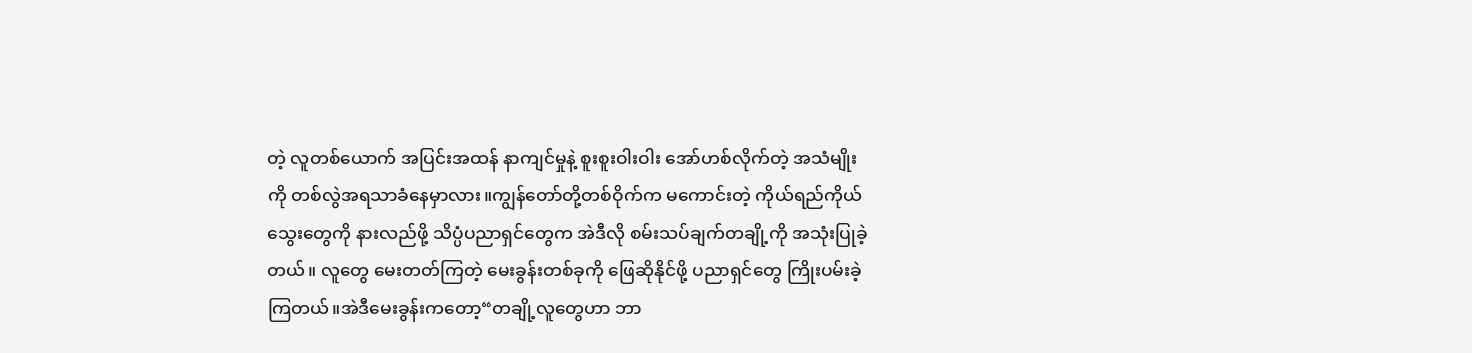တဲ့ လူတစ်ယောက် အပြင်းအထန် နာကျင်မှုနဲ့ စူးစူးဝါးဝါး အော်ဟစ်လိုက်တဲ့ အသံမျိုးကို တစ်လွဲအရသာခံနေမှာလား။ကျွန်တော်တို့တစ်ဝိုက်က မကောင်းတဲ့ ကိုယ်ရည်ကိုယ်သွေးတွေကို နားလည်ဖို့ သိပ္ပံပညာရှင်တွေက အဲဒီလို စမ်းသပ်ချက်တချို့ကို အသုံးပြုခဲ့တယ်။ လူတွေ မေးတတ်ကြတဲ့ မေးခွန်းတစ်ခုကို ဖြေဆိုနိုင်ဖို့ ပညာရှင်တွေ ကြိုးပမ်းခဲ့ကြတယ်။အဲဒီမေးခွန်းကတော့“တချို့လူတွေဟာ ဘာ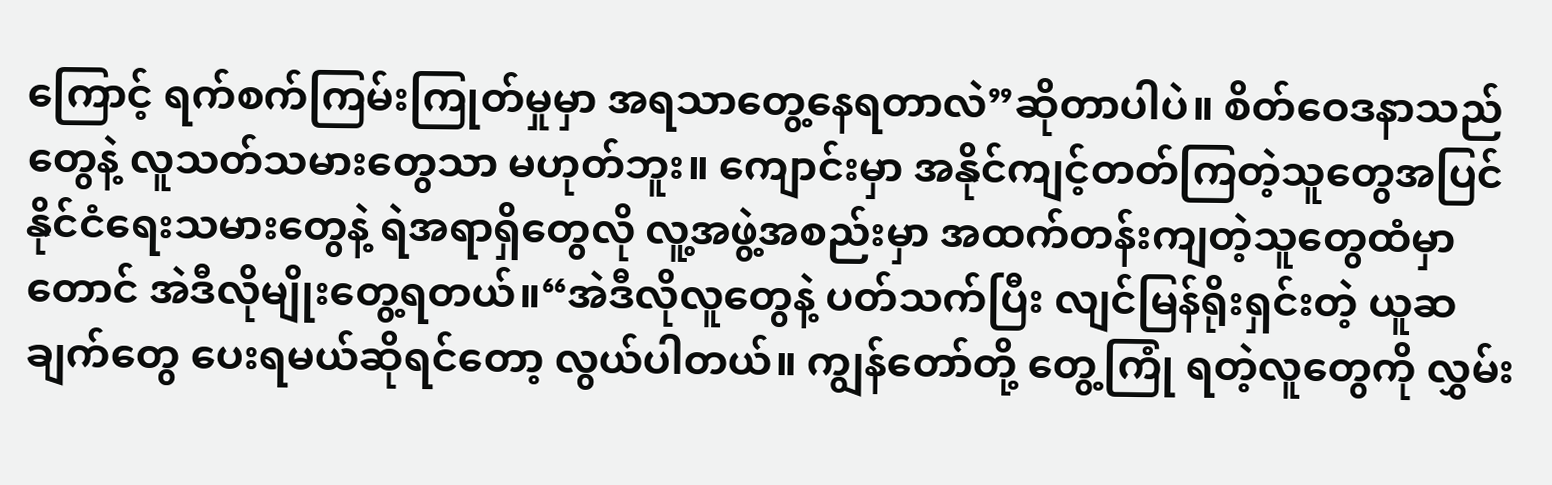ကြောင့် ရက်စက်ကြမ်းကြုတ်မှုမှာ အရသာတွေ့နေရတာလဲ”ဆိုတာပါပဲ။ စိတ်ဝေဒနာသည်တွေနဲ့ လူသတ်သမားတွေသာ မဟုတ်ဘူး။ ကျောင်းမှာ အနိုင်ကျင့်တတ်ကြတဲ့သူတွေအပြင် နိုင်ငံရေးသမားတွေနဲ့ ရဲအရာရှိတွေလို လူ့အဖွဲ့အစည်းမှာ အထက်တန်းကျတဲ့သူတွေထံမှာတောင် အဲဒီလိုမျိုးတွေ့ရတယ်။“အဲဒီလိုလူတွေနဲ့ ပတ်သက်ပြီး လျင်မြန်ရိုးရှင်းတဲ့ ယူဆချက်တွေ ပေးရမယ်ဆိုရင်တော့ လွယ်ပါတယ်။ ကျွန်တော်တို့ တွေ့ကြုံ ရတဲ့လူတွေကို လွှမ်း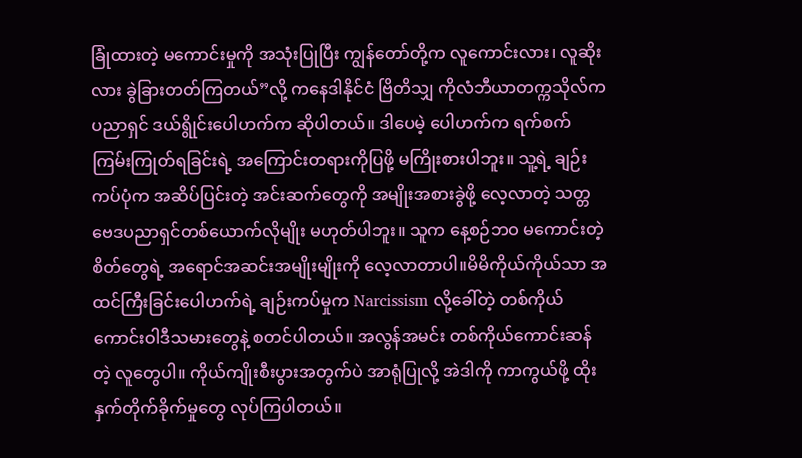ခြုံထားတဲ့ မကောင်းမှုကို အသုံးပြုပြီး ကျွန်တော်တို့က လူကောင်းလား၊ လူဆိုးလား ခွဲခြားတတ်ကြတယ်”လို့ ကနေဒါနိုင်ငံ ဗြိတိသျှ ကိုလံဘီယာတက္ကသိုလ်က ပညာရှင် ဒယ်ရွိုင်းပေါဟက်က ဆိုပါတယ်။ ဒါပေမဲ့ ပေါဟက်က ရက်စက်ကြမ်းကြုတ်ရခြင်းရဲ့ အကြောင်းတရားကိုပြဖို့ မကြိုးစားပါဘူး။ သူ့ရဲ့ ချဉ်းကပ်ပုံက အဆိပ်ပြင်းတဲ့ အင်းဆက်တွေကို အမျိုးအစားခွဲဖို့ လေ့လာတဲ့ သတ္တဗေဒပညာရှင်တစ်ယောက်လိုမျိုး မဟုတ်ပါဘူး။ သူက နေ့စဉ်ဘဝ မကောင်းတဲ့စိတ်တွေရဲ့ အရောင်အဆင်းအမျိုးမျိုးကို လေ့လာတာပါ။မိမိကိုယ်ကိုယ်သာ အထင်ကြီးခြင်းပေါဟက်ရဲ့ ချဉ်းကပ်မှုက Narcissism လို့ခေါ်တဲ့ တစ်ကိုယ်ကောင်းဝါဒီသမားတွေနဲ့ စတင်ပါတယ်။ အလွန်အမင်း တစ်ကိုယ်ကောင်းဆန်တဲ့ လူတွေပါ။ ကိုယ်ကျိုးစီးပွားအတွက်ပဲ အာရုံပြုလို့ အဲဒါကို ကာကွယ်ဖို့ ထိုးနှက်တိုက်ခိုက်မှုတွေ လုပ်ကြပါတယ်။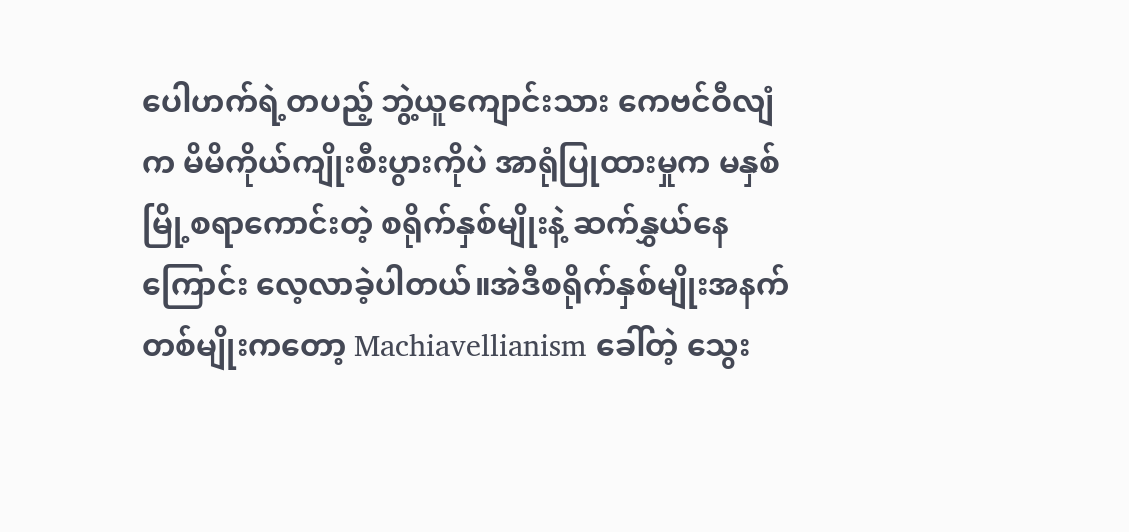ပေါဟက်ရဲ့တပည့် ဘွဲ့ယူကျောင်းသား ကေဗင်ဝီလျံက မိမိကိုယ်ကျိုးစီးပွားကိုပဲ အာရုံပြုထားမှုက မနှစ်မြို့စရာကောင်းတဲ့ စရိုက်နှစ်မျိုးနဲ့ ဆက်နွှယ်နေကြောင်း လေ့လာခဲ့ပါတယ်။အဲဒီစရိုက်နှစ်မျိုးအနက် တစ်မျိုးကတော့ Machiavellianism ခေါ်တဲ့ သွေး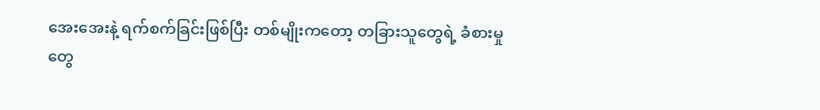အေးအေးနဲ့ ရက်စက်ခြင်းဖြစ်ပြီး တစ်မျိုးကတော့ တခြားသူတွေရဲ့ ခံစားမှုတွေ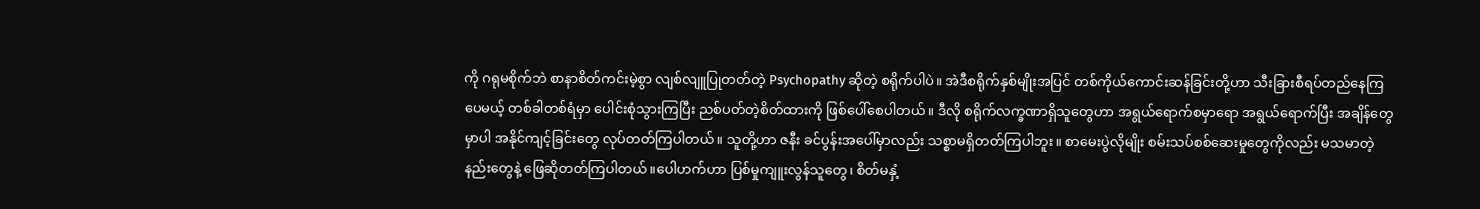ကို ဂရုမစိုက်ဘဲ စာနာစိတ်ကင်းမဲ့စွာ လျစ်လျူပြုတတ်တဲ့ Psychopathy ဆိုတဲ့ စရိုက်ပါပဲ။ အဲဒီစရိုက်နှစ်မျိုးအပြင် တစ်ကိုယ်ကောင်းဆန်ခြင်းတို့ဟာ သီးခြားစီရပ်တည်နေကြပေမယ့် တစ်ခါတစ်ရံမှာ ပေါင်းစုံသွားကြပြီး ညစ်ပတ်တဲ့စိတ်ထားကို ဖြစ်ပေါ်စေပါတယ်။ ဒီလို စရိုက်လက္ခဏာရှိသူတွေဟာ အရွယ်ရောက်စမှာရော အရွယ်ရောက်ပြီး အချိန်တွေမှာပါ အနိုင်ကျင့်ခြင်းတွေ လုပ်တတ်ကြပါတယ်။ သူတို့ဟာ ဇနီး ခင်ပွန်းအပေါ်မှာလည်း သစ္စာမရှိတတ်ကြပါဘူး။ စာမေးပွဲလိုမျိုး စမ်းသပ်စစ်ဆေးမှုတွေကိုလည်း မသမာတဲ့နည်းတွေနဲ့ ဖြေဆိုတတ်ကြပါတယ်။ပေါဟက်ဟာ ပြစ်မှုကျူးလွန်သူတွေ၊ စိတ်မနှံ့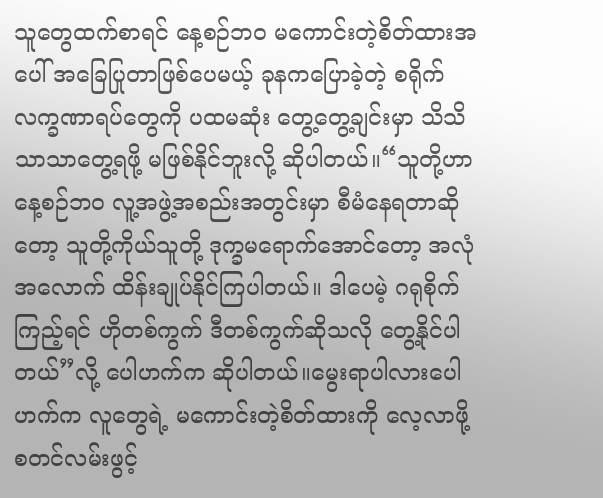သူတွေထက်စာရင် နေ့စဉ်ဘဝ မကောင်းတဲ့စိတ်ထားအပေါ် အခြေပြုတာဖြစ်ပေမယ့် ခုနကပြောခဲ့တဲ့ စရိုက်လက္ခဏာရပ်တွေကို ပထမဆုံး တွေ့တွေ့ချင်းမှာ သိသိသာသာတွေ့ရဖို့ မဖြစ်နိုင်ဘူးလို့ ဆိုပါတယ်။“သူတို့ဟာ နေ့စဉ်ဘဝ လူ့အဖွဲ့အစည်းအတွင်းမှာ စီမံနေရတာဆိုတော့ သူတို့ကိုယ်သူတို့ ဒုက္ခမရောက်အောင်တော့ အလုံအလောက် ထိန်းချုပ်နိုင်ကြပါတယ်။ ဒါပေမဲ့ ဂရုစိုက်ကြည့်ရင် ဟိုတစ်ကွက် ဒီတစ်ကွက်ဆိုသလို တွေ့နိုင်ပါတယ်”လို့ ပေါဟက်က ဆိုပါတယ်။မွေးရာပါလားပေါဟက်က လူတွေရဲ့ မကောင်းတဲ့စိတ်ထားကို လေ့လာဖို့ စတင်လမ်းဖွင့်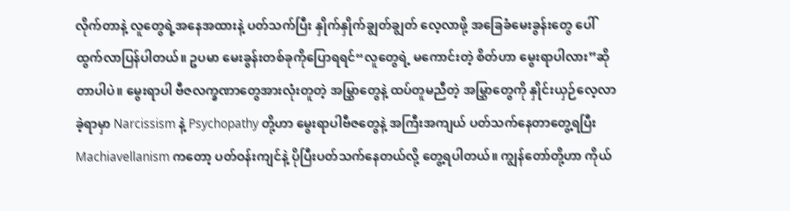လိုက်တာနဲ့ လူတွေရဲ့အနေအထားနဲ့ ပတ်သက်ပြီး နှိုက်နှိုက်ချွတ်ချွတ် လေ့လာဖို့ အခြေခံမေးခွန်းတွေ ပေါ်ထွက်လာပြန်ပါတယ်။ ဥပမာ မေးခွန်းတစ်ခုကိုပြောရရင်“လူတွေရဲ့ မကောင်းတဲ့ စိတ်ဟာ မွေးရာပါလား”ဆိုတာပါပဲ။ မွေးရာပါ ဗီဇလက္ခဏာတွေအားလုံးတူတဲ့ အမြွှာတွေနဲ့ ထပ်တူမညီတဲ့ အမြွှာတွေကို နှိုင်းယှဉ်လေ့လာခဲ့ရာမှာ Narcissism နဲ့ Psychopathy တို့ဟာ မွေးရာပါဗီဇတွေနဲ့ အကြီးအကျယ် ပတ်သက်နေတာတွေ့ရပြီး Machiavellanism ကတော့ ပတ်ဝန်းကျင်နဲ့ ပိုပြီးပတ်သက်နေတယ်လို့ တွေ့ရပါတယ်။ ကျွန်တော်တို့ဟာ ကိုယ်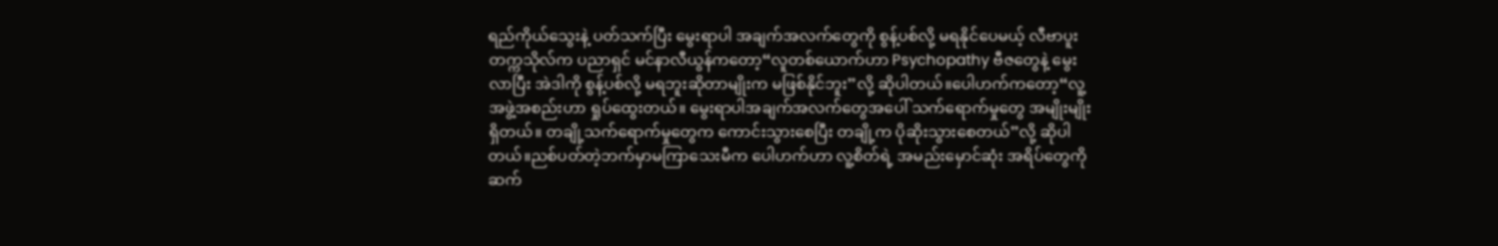ရည်ကိုယ်သွေးနဲ့ ပတ်သက်ပြီး မွေးရာပါ အချက်အလက်တွေကို စွန့်ပစ်လို့ မရနိုင်ပေမယ့် လီဗာပူးတက္ကသိုလ်က ပညာရှင် မင်နာလီယွန်ကတော့“လူတစ်ယောက်ဟာ Psychopathy ဗီဇတွေနဲ့ မွေးလာပြီး အဲဒါကို စွန့်ပစ်လို့ မရဘူးဆိုတာမျိုးက မဖြစ်နိုင်ဘူး”လို့ ဆိုပါတယ်။ပေါဟက်ကတော့“လူ့အဖွဲ့အစည်းဟာ ရှုပ်ထွေးတယ်။ မွေးရာပါအချက်အလက်တွေအပေါ် သက်ရောက်မှုတွေ အမျိုးမျိုးရှိတယ်။ တချို့သက်ရောက်မှုတွေက ကောင်းသွားစေပြီး တချို့က ပိုဆိုးသွားစေတယ်”လို့ ဆိုပါတယ်။ညစ်ပတ်တဲ့ဘက်မှာမကြာသေးမီက ပေါဟက်ဟာ လူ့စိတ်ရဲ့ အမည်းမှောင်ဆုံး အရိပ်တွေကို ဆက်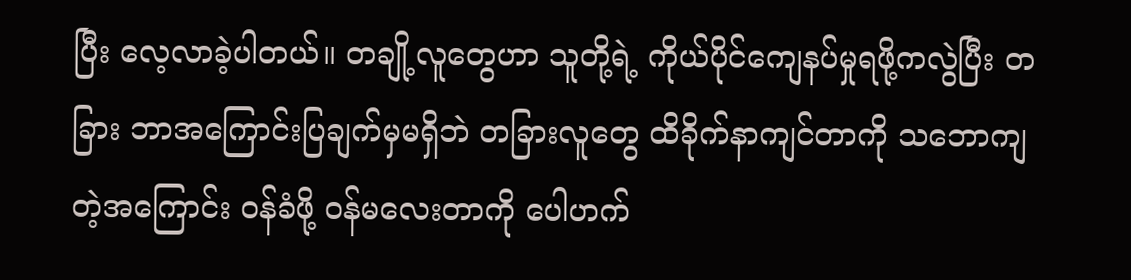ပြီး လေ့လာခဲ့ပါတယ်။ တချို့လူတွေဟာ သူတို့ရဲ့ ကိုယ်ပိုင်ကျေနပ်မှုရဖို့ကလွဲပြီး တခြား ဘာအကြောင်းပြချက်မှမရှိဘဲ တခြားလူတွေ ထိခိုက်နာကျင်တာကို သဘောကျတဲ့အကြောင်း ဝန်ခံဖို့ ဝန်မလေးတာကို ပေါဟက်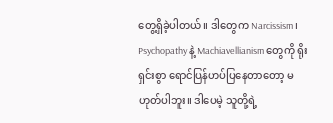တွေ့ရှိခဲ့ပါတယ်။ ဒါတွေက Narcissism ၊ Psychopathy နဲ့ Machiavellianism တွေကို ရိုးရှင်းစွာ ရောင်ပြန်ဟပ်ပြနေတာတော့ မဟုတ်ပါဘူး။ ဒါပေမဲ့ သူတို့ရဲ့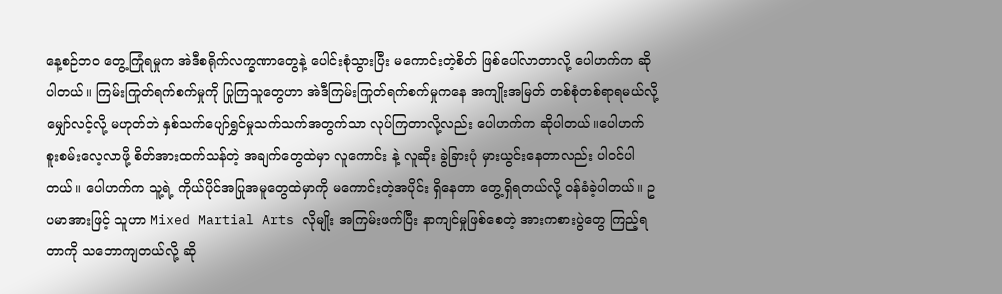နေ့စဉ်ဘဝ တွေ့ကြုံရမှုက အဲဒီစရိုက်လက္ခဏာတွေနဲ့ ပေါင်းစုံသွားပြီး မကောင်းတဲ့စိတ် ဖြစ်ပေါ်လာတာလို့ ပေါဟက်က ဆိုပါတယ်။ ကြမ်းကြုတ်ရက်စက်မှုကို ပြုကြသူတွေဟာ အဲဒီကြမ်းကြုတ်ရက်စက်မှုကနေ အကျိုးအမြတ် တစ်စုံတစ်ရာရမယ်လို့ မျှော်လင့်လို့ မဟုတ်ဘဲ နှစ်သက်ပျော်ရွှင်မှုသက်သက်အတွက်သာ လုပ်ကြတာလို့လည်း ပေါဟက်က ဆိုပါတယ်။ပေါဟက် စူးစမ်းလေ့လာဖို့ စိတ်အားထက်သန်တဲ့ အချက်တွေထဲမှာ လူကောင်း နဲ့ လူဆိုး ခွဲခြားပုံ မှားယွင်းနေတာလည်း ပါဝင်ပါတယ်။ ပေါဟက်က သူ့ရဲ့ ကိုယ်ပိုင်အပြုအမူတွေထဲမှာကို မကောင်းတဲ့အပိုင်း ရှိနေတာ တွေ့ရှိရတယ်လို့ ဝန်ခံခဲ့ပါတယ်။ ဥပမာအားဖြင့် သူဟာ Mixed Martial Arts လိုမျိုး အကြမ်းဖက်ပြီး နာကျင်မှုဖြစ်စေတဲ့ အားကစားပွဲတွေ ကြည့်ရတာကို သဘောကျတယ်လို့ ဆို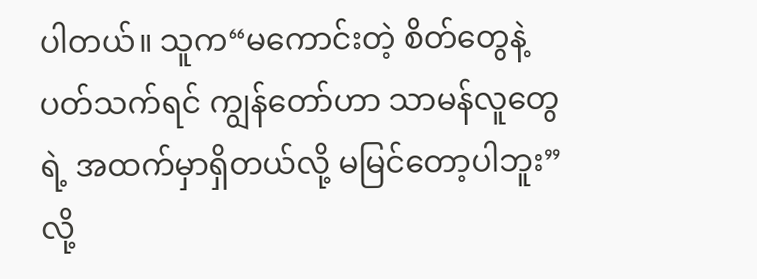ပါတယ်။ သူက“မကောင်းတဲ့ စိတ်တွေနဲ့ပတ်သက်ရင် ကျွန်တော်ဟာ သာမန်လူတွေရဲ့ အထက်မှာရှိတယ်လို့ မမြင်တော့ပါဘူး”လို့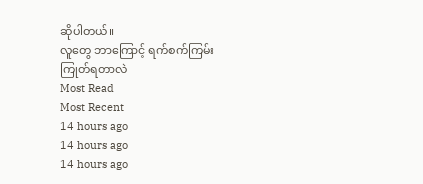ဆိုပါတယ်။
လူတွေ ဘာကြောင့် ရက်စက်ကြမ်းကြုတ်ရတာလဲ
Most Read
Most Recent
14 hours ago
14 hours ago
14 hours ago